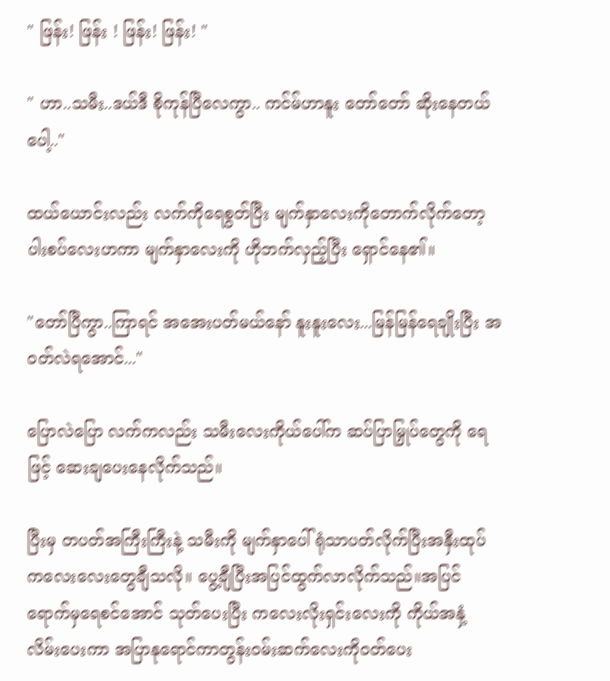" ဖြန်း! ဖြန်း ! ဖြန်း! ဖြန်း! "

" ဟာ..သမီး..ဒယ်ဒီ စိုကုန်ပြီလေကွာ.. ကင်မ်ဟာနူး တော်တော် ဆိုးနေတယ်ပေါ့.."

ထယ်ယောင်းလည်း လက်ကိုရေစွတ်ပြီး မျက်နှာလေးကိုတောက်လိုက်တော့ ပါးစပ်လေးဟကာ မျက်နှာလေးကို ဟိုဘက်လှည့်ပြီး ရှောင်နေ၏။

"တော်ပြီကွာ..ကြာရင် အအေးပတ်မယ်နော် နူးနူးလေး...မြန်မြန်ရေချိုးပြီး အဝတ်လဲရအောင်..."

ပြောလဲပြော လက်ကလည်း သမီးလေးကိုယ်ပေါ်က ‌ဆပ်ပြာမြှုပ်တွေကို ရေဖြင့် ဆေးချပေးနေလိုက်သည်။

ပြီးမှ တပတ်အကြီးကြီးနဲ့ သမီးကို မျက်နှာပေါ်ရုံသာပတ်လိုက်ပြီးအနှီးထုပ်ကလေးလေးတွေချီသလို။ ပွေ့ချီပြီးအပြင်ထွက်လာလိုက်သည်။အပြင်ရောက်မှရေစင်အောင် သုတ်ပေးပြီး ကလေးလိုးရှင်း‌လေးကို ကိုယ်အနှံ့လိမ်း‌ပေးကာ အပြာနုရောင်ကာတွန်းဝမ်းဆက်လေးကိုဝတ်ပေး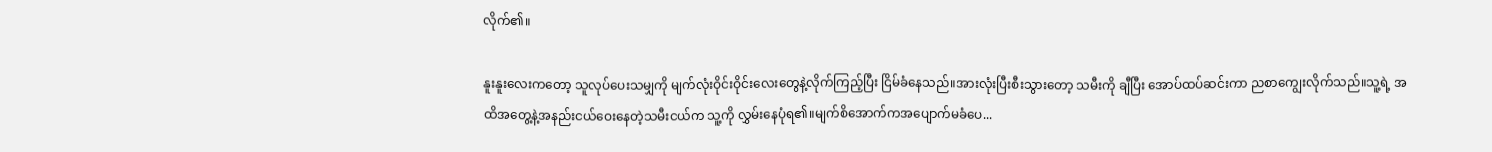လိုက်၏။

နူးနူးလေးကတော့ သူလုပ်ပေးသမျှကို မျက်လုံးဝိုင်းဝိုင်းလေးတွေနဲ့လိုက်ကြည့်ပြီး ငြိမ်ခံနေသည်။အားလုံးပြီးစီးသွားတော့ သမီးကို ချီပြီး အောပ်ထပ်ဆင်းကာ ညစာကျွေးလိုက်သည်။သူ့ရဲ့ အထိအတွေ့နဲ့အနည်းငယ်ဝေးနေတဲ့သမီးငယ်က သူ့ကို လွှမ်းနေပုံရ၏။မျက်စိအောက်ကအပျောက်မခံပေ...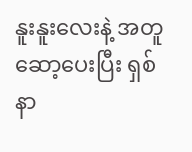နူးနူးလေးနဲ့ အတူဆော့ပေးပြီး ရှစ်နာ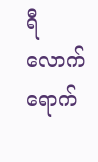ရီလောက်ရောက်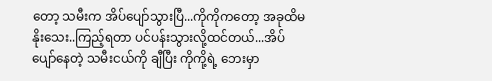တော့ သမီးက အိပ်ပျော်သွားပြီ...ကိုကိုကတော့ အခုထိမနိုးသေး..ကြည့်ရတာ ပင်ပန်းသွားလို့ထင်တယ်...အိပ်ပျော်နေတဲ့ သမီးငယ်ကို ချီပြီး ကိုကို့ရဲ့ ဘေးမှာ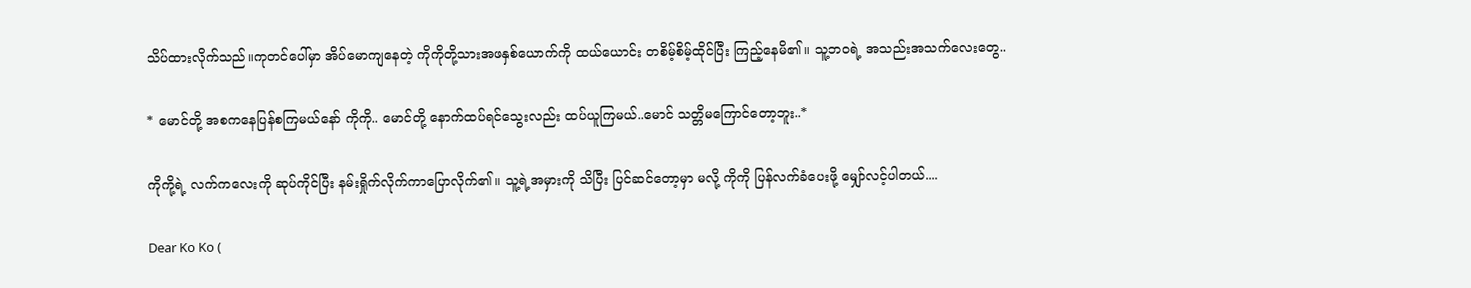သိပ်ထားလိုက်သည်။ကုတင်ပေါ်မှာ အိပ်မောကျနေတဲ့ ကိုကိုတို့သားအဖနှစ်ယောက်ကို ထယ်ယောင်း တစိမ့်စိမ့်ထိုင်ပြီး ကြည့်နေမိ၏။ သူ့ဘဝရဲ့ အသည်းအသက်လေးတွေ..

* မောင်တို့ အစကနေပြန်စကြမယ်နော် ကိုကို.. မောင်တို့ နောက်ထပ်ရင်သွေးလည်း ထပ်ယူကြမယ်..မောင် သတ္တိမကြောင်တော့ဘူး..*

ကိုကို့ရဲ့ လက်ကလေးကို ဆုပ်ကိုင်ပြီး နမ်းရှိုက်လိုက်ကာပြောလိုက်၏။ သူ့ရဲ့အမှားကို သိပြီး ပြင်ဆင်တော့မှာ မလို့ ကိုကို ပြန်လက်ခံပေးဖို့ မျှော်လင့်ပါတယ်....

Dear Ko Ko (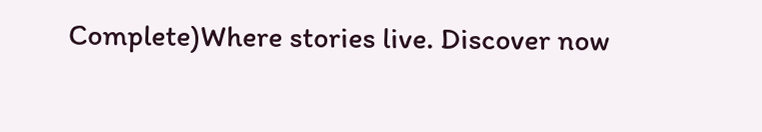Complete)Where stories live. Discover now